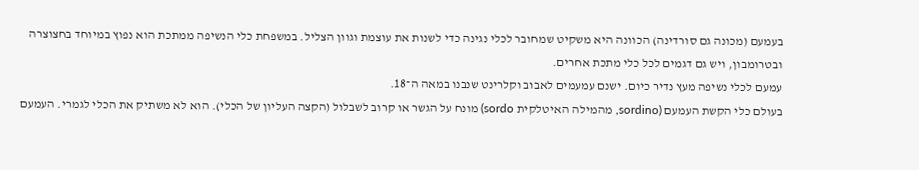בעמעם (מכונה גם סורדינה) הכוונה היא משקיט שמחובר לכלי נגינה כדי לשנות את עוצמת וגוון הצליל. במשפחת כלי הנשיפה ממתכת הוא נפוץ במיוחד בחצוצרה ובטרומבון, ויש גם דגמים לכל כלי מתכת אחרים.
עמעם לכלי נשיפה מעץ נדיר כיום. ישנם עמעמים לאבוב וקלרינט שנבנו במאה ה־18.
בעולם כלי הקשת העמעם (sordino, מהמילה האיטלקית sordo) מונח על הגשר או קרוב לשבלול (הקצה העליון של הכלי). הוא לא משתיק את הכלי לגמרי. העמעם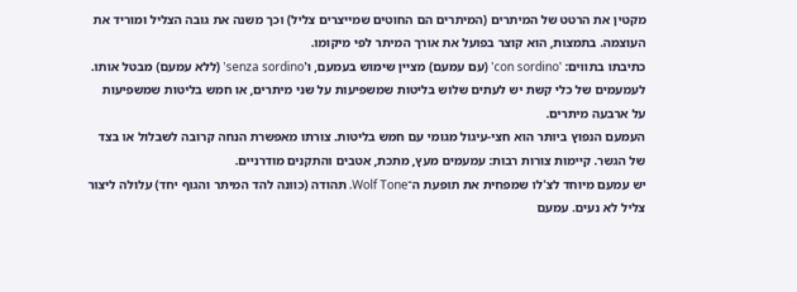מקטין את הרטט של המיתרים (המיתרים הם החוטים שמייצרים צליל) וכך משנה את גובה הצליל ומוריד את העוצמה. בתמצות, הוא קוצר בפועל את אורך המיתר לפי מיקומו.
כתיבתו בתווים: 'con sordino' (עם עמעם) מציין שימוש בעמעם, ו'senza sordino' (ללא עמעם) מבטל אותו. לעמעמים של כלי קשת יש לעתים שלוש בליטות שמשפיעות על שני מיתרים, או חמש בליטות שמשפיעות על ארבעה מיתרים.
העמעם הנפוץ ביותר הוא חצי‑עיגול מגומי עם חמש בליטות. צורתו מאפשרת הנחה קרובה לשבלול או בצד של הגשר. קיימות צורות רבות: עמעמים מעץ, מתכת, אטבים והתקנים מודרניים.
יש עמעם מיוחד לצ'לו שמפחית את תופעת ה־Wolf Tone. תהודה (כוונה להד המיתר והגוף יחד) עלולה ליצור צליל לא נעים. עמעם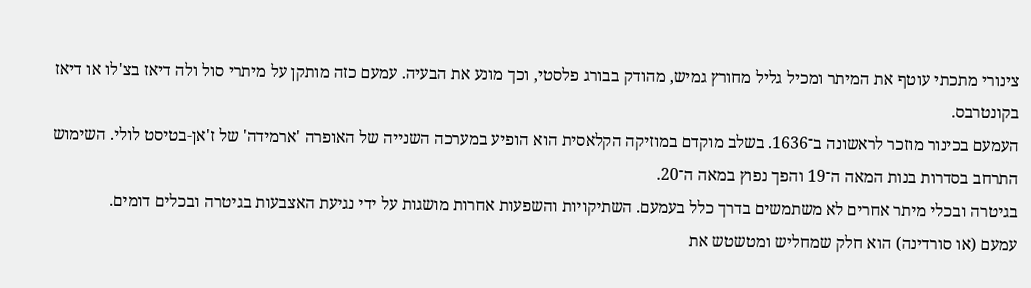צינורי מתכתי עוטף את המיתר ומכיל גליל מחורץ גמיש, מהודק בבורג פלסטי, וכך מונע את הבעיה. עמעם כזה מותקן על מיתרי סול ולה דיאז בצ'לו או דיאז בקונטרבס.
העמעם בכינור מוזכר לראשונה ב־1636. בשלב מוקדם במוזיקה הקלאסית הוא הופיע במערכה השנייה של האופרה 'ארמידה' של ז'אן‑בטיסט לולי. השימוש התרחב בסדרות בנות המאה ה־19 והפך נפוץ במאה ה־20.
בגיטרה ובכלי מיתר אחרים לא משתמשים בדרך כלל בעמעם. השתיקויות והשפעות אחרות מושגות על ידי נגיעת האצבעות בגיטרה ובכלים דומים.
עמעם (או סורדינה) הוא חלק שמחליש ומטשטש את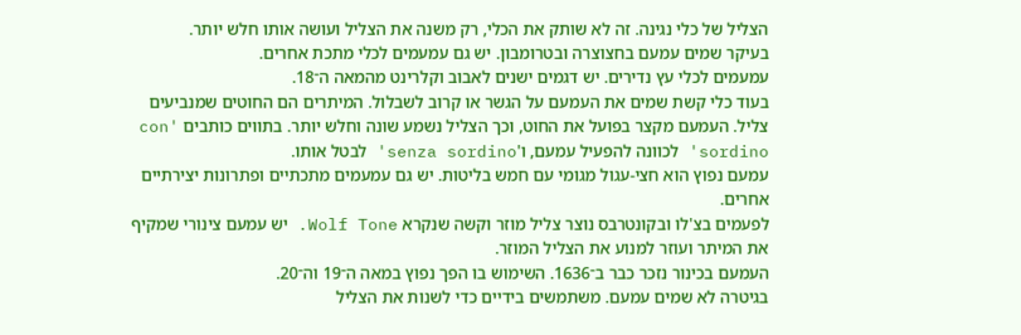הצליל של כלי נגינה. זה לא שותק את הכלי, רק משנה את הצליל ועושה אותו חלש יותר.
בעיקר שמים עמעם בחצוצרה ובטרומבון. יש גם עמעמים לכלי מתכת אחרים.
עמעמים לכלי עץ נדירים. יש דגמים ישנים לאבוב וקלרינט מהמאה ה־18.
בעוד כלי קשת שמים את העמעם על הגשר או קרוב לשבלול. המיתרים הם החוטים שמנביעים צליל. העמעם מקצר בפועל את החוט, וכך הצליל נשמע שונה וחלש יותר. בתווים כותבים 'con sordino' לכוונה להפעיל עמעם, ו'senza sordino' לבטל אותו.
עמעם נפוץ הוא חצי‑עגול מגומי עם חמש בליטות. יש גם עמעמים מתכתיים ופתרונות יצירתיים אחרים.
לפעמים בצ'לו ובקונטרבס נוצר צליל מוזר וקשה שנקרא Wolf Tone. יש עמעם צינורי שמקיף את המיתר ועוזר למנוע את הצליל המוזר.
העמעם בכינור נזכר כבר ב־1636. השימוש בו הפך נפוץ במאה ה־19 וה־20.
בגיטרה לא שמים עמעם. משתמשים בידיים כדי לשנות את הצליל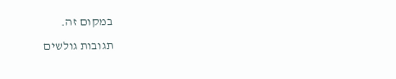במקום זה.
תגובות גולשים